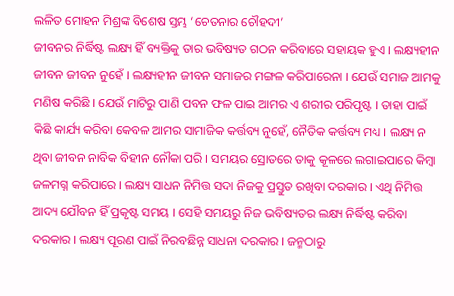ଲଳିତ ମୋହନ ମିଶ୍ରଙ୍କ ବିଶେଷ ସ୍ତମ୍ଭ ‘ଚେତନାର ଚୌହଦୀ’
ଜୀବନର ନିର୍ଦ୍ଧିଷ୍ଟ ଲକ୍ଷ୍ୟ ହିଁ ବ୍ୟକ୍ତିକୁ ତାର ଭବିଷ୍ୟତ ଗଠନ କରିବାରେ ସହାୟକ ହୁଏ । ଲକ୍ଷ୍ୟହୀନ ଜୀବନ ଜୀବନ ନୁହେଁ । ଲକ୍ଷ୍ୟହୀନ ଜୀବନ ସମାଜର ମଙ୍ଗଳ କରିପାରେନା । ଯେଉଁ ସମାଜ ଆମକୁ ମଣିଷ କରିଛି । ଯେଉଁ ମାଟିରୁ ପାଣି ପବନ ଫଳ ପାଇ ଆମର ଏ ଶରୀର ପରିପୃଷ୍ଟ । ତାହା ପାଇଁ କିଛି କାର୍ଯ୍ୟ କରିବା କେବଳ ଆମର ସାମାଜିକ କର୍ତ୍ତବ୍ୟ ନୁହେଁ, ନୈତିକ କର୍ତ୍ତବ୍ୟ ମଧ୍ୟ । ଲକ୍ଷ୍ୟ ନ ଥିବା ଜୀବନ ନାବିକ ବିହୀନ ନୌକା ପରି । ସମୟର ସ୍ରୋତରେ ତାକୁ କୂଳରେ ଲଗାଇପାରେ କିମ୍ବା ଜଳମଗ୍ନ କରିପାରେ । ଲକ୍ଷ୍ୟ ସାଧନ ନିମିତ୍ତ ସଦା ନିଜକୁ ପ୍ରସ୍ତୁତ ରଖିବା ଦରକାର । ଏଥି ନିମିତ୍ତ ଆଦ୍ୟ ଯୌବନ ହିଁ ପ୍ରକୃଷ୍ଟ ସମୟ । ସେହି ସମୟରୁ ନିଜ ଭବିଷ୍ୟତର ଲକ୍ଷ୍ୟ ନିର୍ଦ୍ଧିଷ୍ଟ କରିବା ଦରକାର । ଲକ୍ଷ୍ୟ ପୂରଣ ପାଇଁ ନିରବଛିନ୍ନ ସାଧନା ଦରକାର । ଜନ୍ମଠାରୁ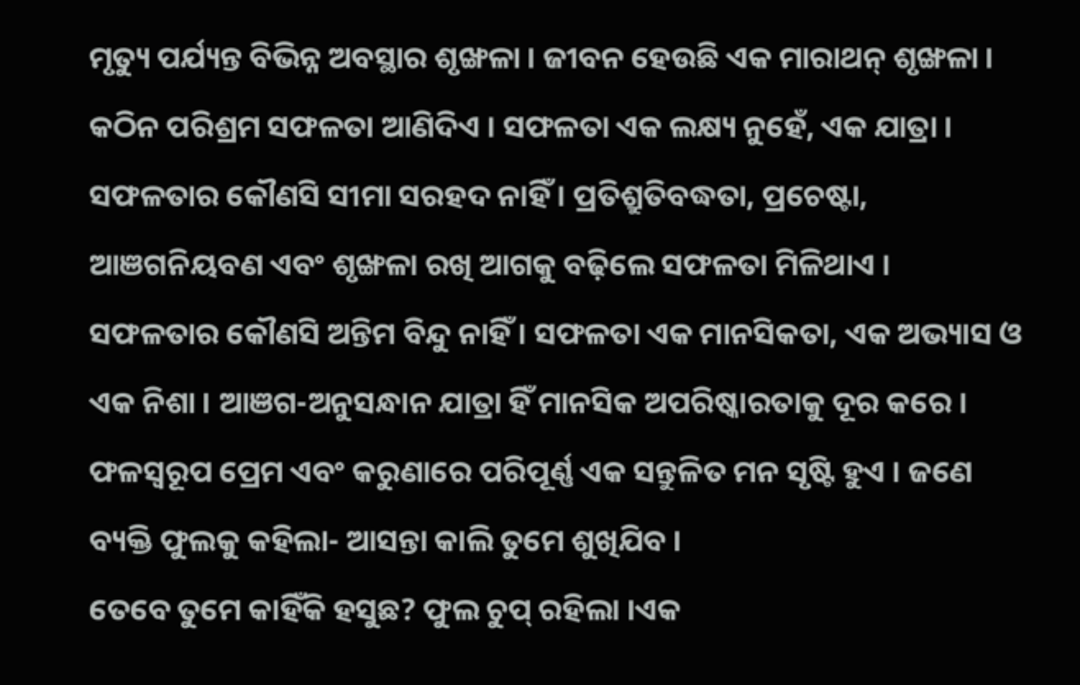ମୃତ୍ୟୁ ପର୍ଯ୍ୟନ୍ତ ବିଭିନ୍ନ ଅବସ୍ଥାର ଶୃଙ୍ଖଳା । ଜୀବନ ହେଉଛି ଏକ ମାରାଥନ୍ ଶୃଙ୍ଖଳା । କଠିନ ପରିଶ୍ରମ ସଫଳତା ଆଣିଦିଏ । ସଫଳତା ଏକ ଲକ୍ଷ୍ୟ ନୁହେଁ, ଏକ ଯାତ୍ରା । ସଫଳତାର କୌଣସି ସୀମା ସରହଦ ନାହିଁ । ପ୍ରତିଶ୍ରୁତିବଦ୍ଧତା, ପ୍ରଚେଷ୍ଟା, ଆଞଗନିୟବଣ ଏବଂ ଶୃଙ୍ଖଳା ରଖି ଆଗକୁ ବଢ଼ିଲେ ସଫଳତା ମିଳିଥାଏ । ସଫଳତାର କୌଣସି ଅନ୍ତିମ ବିନ୍ଦୁ ନାହିଁ । ସଫଳତା ଏକ ମାନସିକତା, ଏକ ଅଭ୍ୟାସ ଓ ଏକ ନିଶା । ଆଞଗ-ଅନୁସନ୍ଧାନ ଯାତ୍ରା ହିଁ ମାନସିକ ଅପରିଷ୍କାରତାକୁ ଦୂର କରେ । ଫଳସ୍ୱରୂପ ପ୍ରେମ ଏବଂ କରୁଣାରେ ପରିପୂର୍ଣ୍ଣ ଏକ ସନ୍ତୁଳିତ ମନ ସୃଷ୍ଟି ହୁଏ । ଜଣେ ବ୍ୟକ୍ତି ଫୁଲକୁ କହିଲା- ଆସନ୍ତା କାଲି ତୁମେ ଶୁଖିଯିବ ।
ତେବେ ତୁମେ କାହିଁକି ହସୁଛ? ଫୁଲ ଚୁପ୍ ରହିଲା ।ଏକ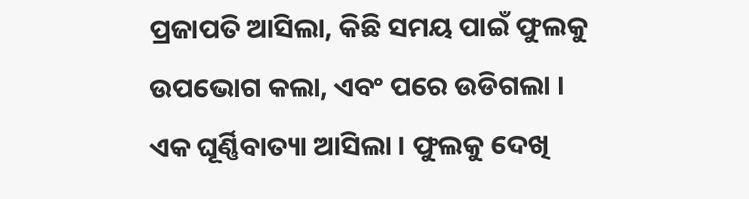ପ୍ରଜାପତି ଆସିଲା, କିଛି ସମୟ ପାଇଁ ଫୁଲକୁ ଉପଭୋଗ କଲା, ଏବଂ ପରେ ଉଡିଗଲା । ଏକ ଘୂର୍ଣ୍ଣିବାତ୍ୟା ଆସିଲା । ଫୁଲକୁ ଦେଖି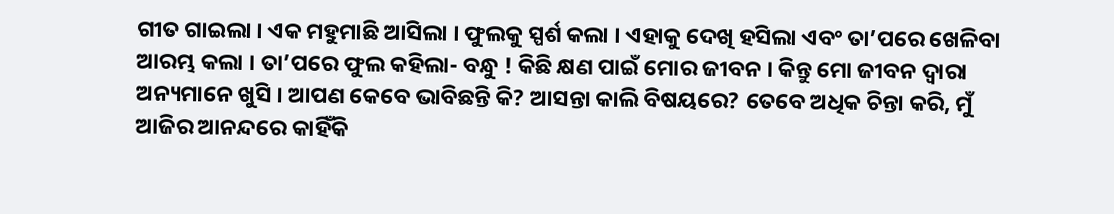ଗୀତ ଗାଇଲା । ଏକ ମହୁମାଛି ଆସିଲା । ଫୁଲକୁ ସ୍ପର୍ଶ କଲା । ଏହାକୁ ଦେଖି ହସିଲା ଏବଂ ତା’ପରେ ଖେଳିବା ଆରମ୍ଭ କଲା । ତା’ପରେ ଫୁଲ କହିଲା- ବନ୍ଧୁ ! କିଛି କ୍ଷଣ ପାଇଁ ମୋର ଜୀବନ । କିନ୍ତୁ ମୋ ଜୀବନ ଦ୍ୱାରା ଅନ୍ୟମାନେ ଖୁସି । ଆପଣ କେବେ ଭାବିଛନ୍ତି କି? ଆସନ୍ତା କାଲି ବିଷୟରେ? ତେବେ ଅଧିକ ଚିନ୍ତା କରି, ମୁଁ ଆଜିର ଆନନ୍ଦରେ କାହିଁକି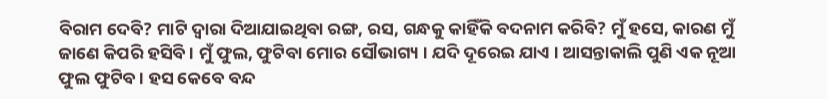ବିରାମ ଦେବି? ମାଟି ଦ୍ୱାରା ଦିଆଯାଇଥିବା ରଙ୍ଗ, ରସ, ଗନ୍ଧକୁ କାହିଁକି ବଦନାମ କରିବି? ମୁଁ ହସେ, କାରଣ ମୁଁ ଜାଣେ କିପରି ହସିବି । ମୁଁ ଫୁଲ, ଫୁଟିବା ମୋର ସୌଭାଗ୍ୟ । ଯଦି ଦୂରେଇ ଯାଏ । ଆସନ୍ତାକାଲି ପୁଣି ଏକ ନୂଆ ଫୁଲ ଫୁଟିବ । ହସ କେବେ ବନ୍ଦ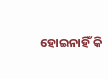ହୋଇନାହିଁ କି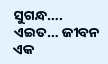ସୁଗନ୍ଧ…. ଏଇତ… ଜୀବନ ଏକ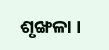ଶୃଙ୍ଖଳା ।